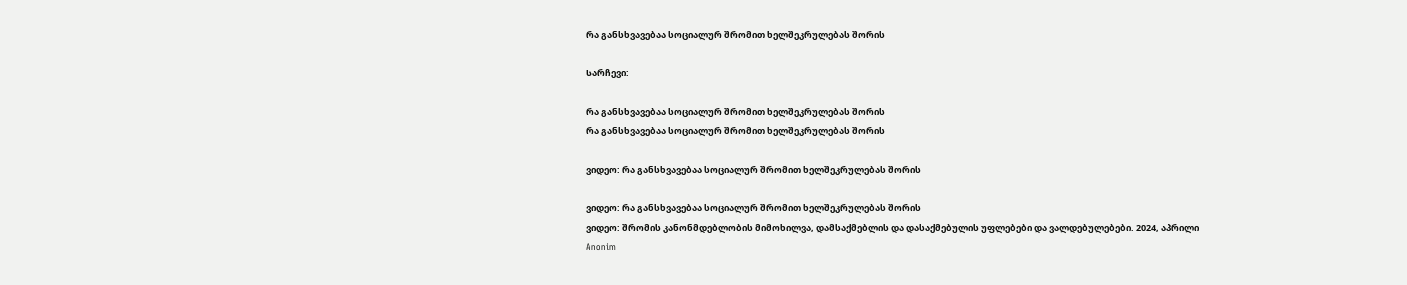რა განსხვავებაა სოციალურ შრომით ხელშეკრულებას შორის

Სარჩევი:

რა განსხვავებაა სოციალურ შრომით ხელშეკრულებას შორის
რა განსხვავებაა სოციალურ შრომით ხელშეკრულებას შორის

ვიდეო: რა განსხვავებაა სოციალურ შრომით ხელშეკრულებას შორის

ვიდეო: რა განსხვავებაა სოციალურ შრომით ხელშეკრულებას შორის
ვიდეო: შრომის კანონმდებლობის მიმოხილვა, დამსაქმებლის და დასაქმებულის უფლებები და ვალდებულებები. 2024, აპრილი
Anonim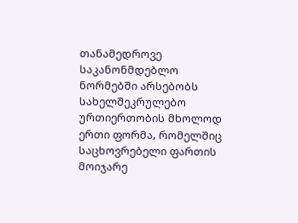თანამედროვე საკანონმდებლო ნორმებში არსებობს სახელშეკრულებო ურთიერთობის მხოლოდ ერთი ფორმა, რომელშიც საცხოვრებელი ფართის მოიჯარე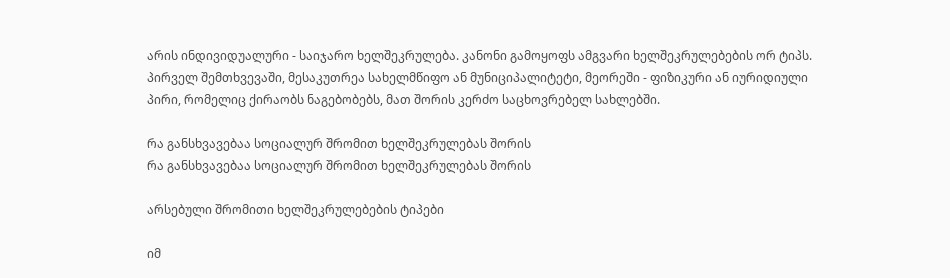არის ინდივიდუალური - საიჯარო ხელშეკრულება. კანონი გამოყოფს ამგვარი ხელშეკრულებების ორ ტიპს. პირველ შემთხვევაში, მესაკუთრეა სახელმწიფო ან მუნიციპალიტეტი, მეორეში - ფიზიკური ან იურიდიული პირი, რომელიც ქირაობს ნაგებობებს, მათ შორის კერძო საცხოვრებელ სახლებში.

რა განსხვავებაა სოციალურ შრომით ხელშეკრულებას შორის
რა განსხვავებაა სოციალურ შრომით ხელშეკრულებას შორის

არსებული შრომითი ხელშეკრულებების ტიპები

იმ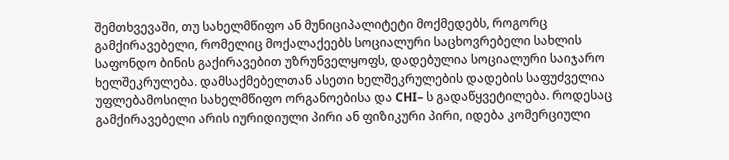შემთხვევაში, თუ სახელმწიფო ან მუნიციპალიტეტი მოქმედებს, როგორც გამქირავებელი, რომელიც მოქალაქეებს სოციალური საცხოვრებელი სახლის საფონდო ბინის გაქირავებით უზრუნველყოფს, დადებულია სოციალური საიჯარო ხელშეკრულება. დამსაქმებელთან ასეთი ხელშეკრულების დადების საფუძველია უფლებამოსილი სახელმწიფო ორგანოებისა და CHI– ს გადაწყვეტილება. როდესაც გამქირავებელი არის იურიდიული პირი ან ფიზიკური პირი, იდება კომერციული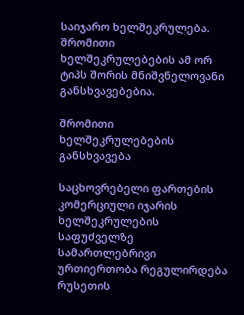საიჯარო ხელშეკრულება. შრომითი ხელშეკრულებების ამ ორ ტიპს შორის მნიშვნელოვანი განსხვავებებია.

შრომითი ხელშეკრულებების განსხვავება

საცხოვრებელი ფართების კომერციული იჯარის ხელშეკრულების საფუძველზე სამართლებრივი ურთიერთობა რეგულირდება რუსეთის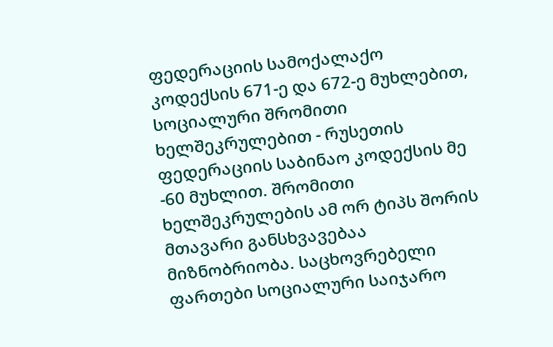ფედერაციის სამოქალაქო კოდექსის 671-ე და 672-ე მუხლებით, სოციალური შრომითი ხელშეკრულებით - რუსეთის ფედერაციის საბინაო კოდექსის მე -60 მუხლით. შრომითი ხელშეკრულების ამ ორ ტიპს შორის მთავარი განსხვავებაა მიზნობრიობა. საცხოვრებელი ფართები სოციალური საიჯარო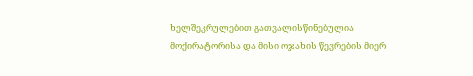ხელშეკრულებით გათვალისწინებულია მოქირატორისა და მისი ოჯახის წევრების მიერ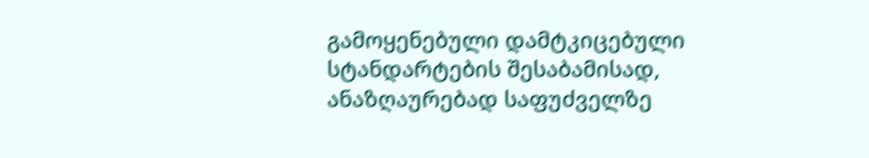გამოყენებული დამტკიცებული სტანდარტების შესაბამისად, ანაზღაურებად საფუძველზე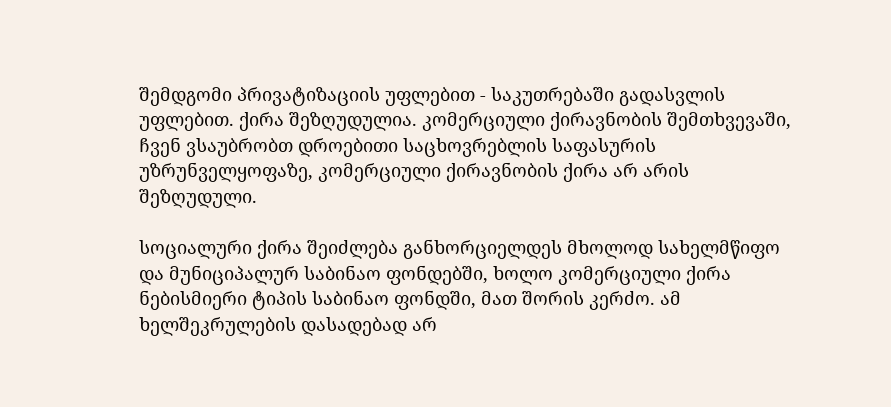შემდგომი პრივატიზაციის უფლებით - საკუთრებაში გადასვლის უფლებით. ქირა შეზღუდულია. კომერციული ქირავნობის შემთხვევაში, ჩვენ ვსაუბრობთ დროებითი საცხოვრებლის საფასურის უზრუნველყოფაზე, კომერციული ქირავნობის ქირა არ არის შეზღუდული.

სოციალური ქირა შეიძლება განხორციელდეს მხოლოდ სახელმწიფო და მუნიციპალურ საბინაო ფონდებში, ხოლო კომერციული ქირა ნებისმიერი ტიპის საბინაო ფონდში, მათ შორის კერძო. ამ ხელშეკრულების დასადებად არ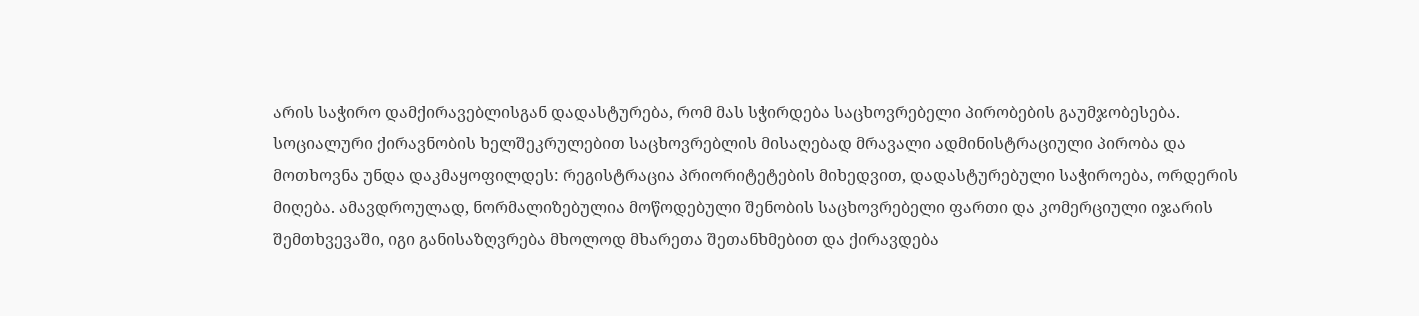არის საჭირო დამქირავებლისგან დადასტურება, რომ მას სჭირდება საცხოვრებელი პირობების გაუმჯობესება. სოციალური ქირავნობის ხელშეკრულებით საცხოვრებლის მისაღებად მრავალი ადმინისტრაციული პირობა და მოთხოვნა უნდა დაკმაყოფილდეს: რეგისტრაცია პრიორიტეტების მიხედვით, დადასტურებული საჭიროება, ორდერის მიღება. ამავდროულად, ნორმალიზებულია მოწოდებული შენობის საცხოვრებელი ფართი და კომერციული იჯარის შემთხვევაში, იგი განისაზღვრება მხოლოდ მხარეთა შეთანხმებით და ქირავდება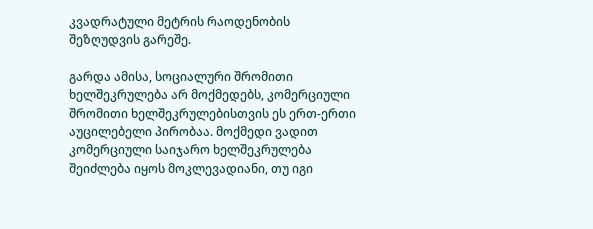კვადრატული მეტრის რაოდენობის შეზღუდვის გარეშე.

გარდა ამისა, სოციალური შრომითი ხელშეკრულება არ მოქმედებს, კომერციული შრომითი ხელშეკრულებისთვის ეს ერთ-ერთი აუცილებელი პირობაა. მოქმედი ვადით კომერციული საიჯარო ხელშეკრულება შეიძლება იყოს მოკლევადიანი, თუ იგი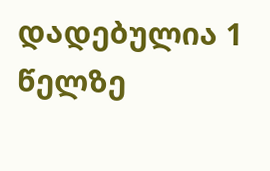დადებულია 1 წელზე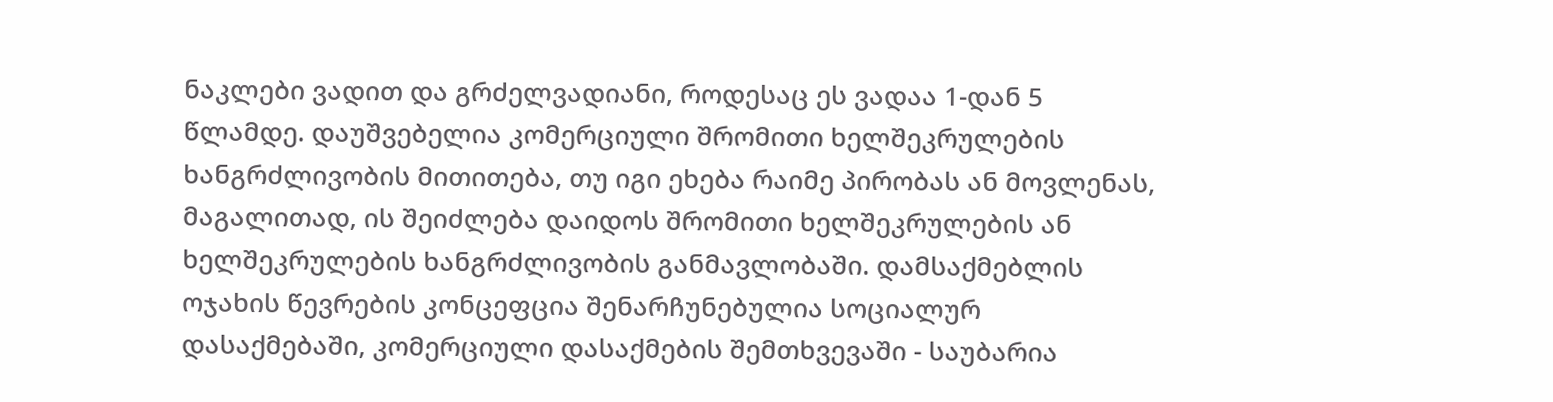ნაკლები ვადით და გრძელვადიანი, როდესაც ეს ვადაა 1-დან 5 წლამდე. დაუშვებელია კომერციული შრომითი ხელშეკრულების ხანგრძლივობის მითითება, თუ იგი ეხება რაიმე პირობას ან მოვლენას, მაგალითად, ის შეიძლება დაიდოს შრომითი ხელშეკრულების ან ხელშეკრულების ხანგრძლივობის განმავლობაში. დამსაქმებლის ოჯახის წევრების კონცეფცია შენარჩუნებულია სოციალურ დასაქმებაში, კომერციული დასაქმების შემთხვევაში - საუბარია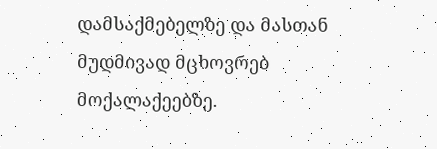დამსაქმებელზე და მასთან მუდმივად მცხოვრებ მოქალაქეებზე.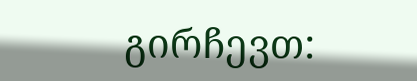გირჩევთ: